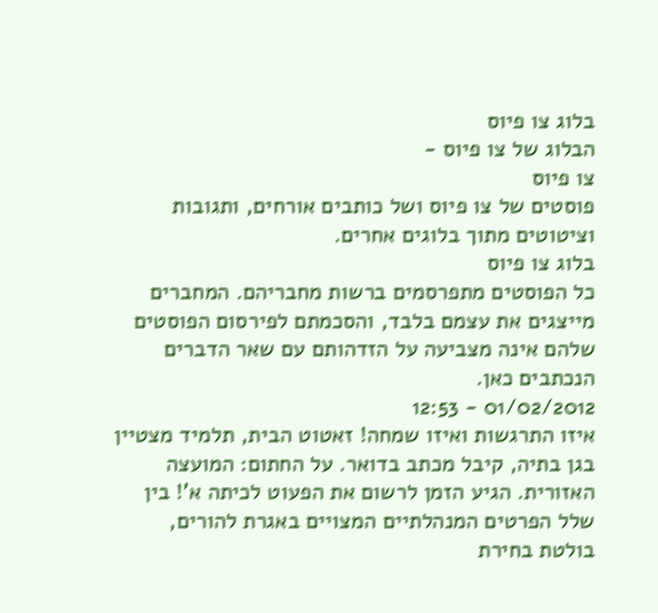בלוג צו פיוס
הבלוג של צו פיוס -
צו פיוס
פוסטים של צו פיוס ושל כותבים אורחים, ותגובות וציטוטים מתוך בלוגים אחרים.
בלוג צו פיוס
כל הפוסטים מתפרסמים ברשות מחבריהם. המחברים מייצגים את עצמם בלבד, והסכמתם לפירסום הפוסטים שלהם אינה מצביעה על הזדהותם עם שאר הדברים הנכתבים כאן.
01/02/2012 - 12:53
איזו התרגשות ואיזו שמחה! זאטוט הבית, תלמיד מצטיין בגן בתיה, קיבל מכתב בדואר. על החתום: המועצה האזורית. הגיע הזמן לרשום את הפעוט לכיתה א'! בין שלל הפרטים המנהלתיים המצויים באגרת להורים, בולטת בחירת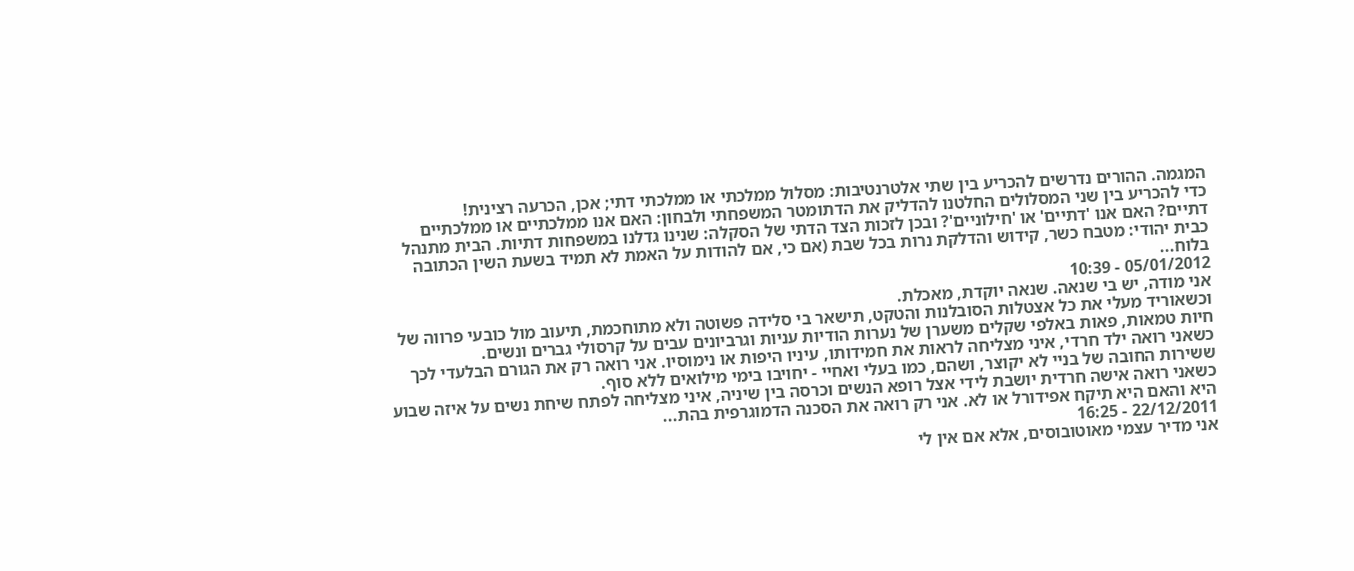המגמה. ההורים נדרשים להכריע בין שתי אלטרנטיבות: מסלול ממלכתי או ממלכתי דתי; אכן, הכרעה רצינית!
כדי להכריע בין שני המסלולים החלטנו להדליק את הדתומטר המשפחתי ולבחון: האם אנו ממלכתיים או ממלכתיים דתיים? האם אנו 'דתיים' או 'חילוניים'? ובכן לזכות הצד הדתי של הסקלה: שנינו גדלנו במשפחות דתיות. הבית מתנהל כבית יהודי: מטבח כשר, קידוש והדלקת נרות בכל שבת (אם כי, אם להודות על האמת לא תמיד בשעת השין הכתובה בלוח...
05/01/2012 - 10:39
אני מודה, יש בי שנאה. שנאה יוקדת, מאכלת.
וכשאוריד מעלי את כל אצטלות הסובלנות והטקט, תישאר בי סלידה פשוטה ולא מתוחכמת, תיעוב מול כובעי פרווה של חיות טמאות, פאות באלפי שקלים משערן של נערות הודיות עניות וגרביונים עבים על קרסולי גברים ונשים.
כשאני רואה ילד חרדי, איני מצליחה לראות את חמידותו, עיניו היפות או נימוסיו. אני רואה רק את הגורם הבלעדי לכך ששירות החובה של בניי לא יקוצר, ושהם, כמו בעלי ואחיי - יחויבו בימי מילואים ללא סוף.
כשאני רואה אישה חרדית יושבת לידי אצל רופא הנשים וכרסה בין שיניה, איני מצליחה לפתח שיחת נשים על איזה שבוע היא והאם היא תיקח אפידורל או לא. אני רק רואה את הסכנה הדמוגרפית בהת...
22/12/2011 - 16:25
אני מדיר עצמי מאוטובוסים, אלא אם אין לי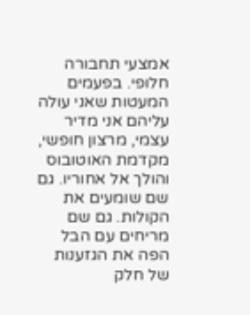אמצעי תחבורה חלופי. בפעמים המעטות שאני עולה עליהם אני מדיר עצמי, מרצון חופשי, מקדמת האוטובוס והולך אל אחוריו. גם שם שומעים את הקולות. גם שם מריחים עם הבל הפה את הגזענות של חלק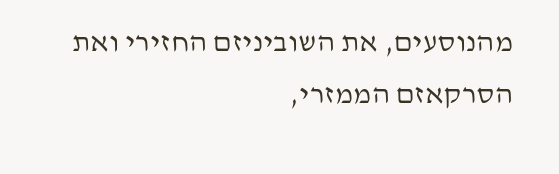מהנוסעים, את השוביניזם החזירי ואת הסרקאזם הממזרי,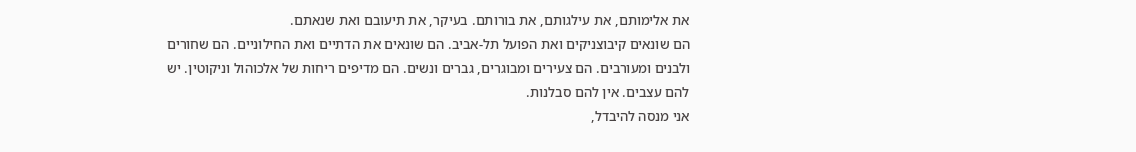את אלימותם, את עילגותם, את בורותם. בעיקר, את תיעובם ואת שנאתם.
הם שונאים קיבוצניקים ואת הפועל תל-אביב. הם שונאים את הדתיים ואת החילוניים. הם שחורים ולבנים ומעורבים. הם צעירים ומבוגרים, גברים ונשים. הם מדיפים ריחות של אלכוהול וניקוטין. יש להם עצבים. אין להם סבלנות.
אני מנסה להיבדל,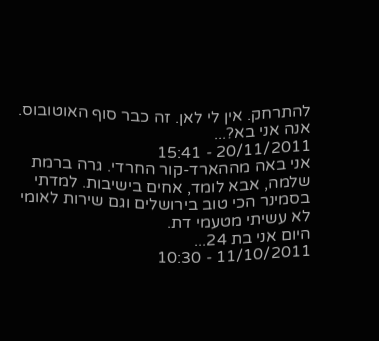להתרחק. אין לי לאן. זה כבר סוף האוטובוס. אנה אני בא?...
20/11/2011 - 15:41
אני באה מההארד-קור החרדי. גרה ברמת שלמה, אבא לומד, אחים בישיבות. למדתי בסמינר הכי טוב בירושלים וגם שירות לאומי לא עשיתי מטעמי דת.
היום אני בת 24...
11/10/2011 - 10:30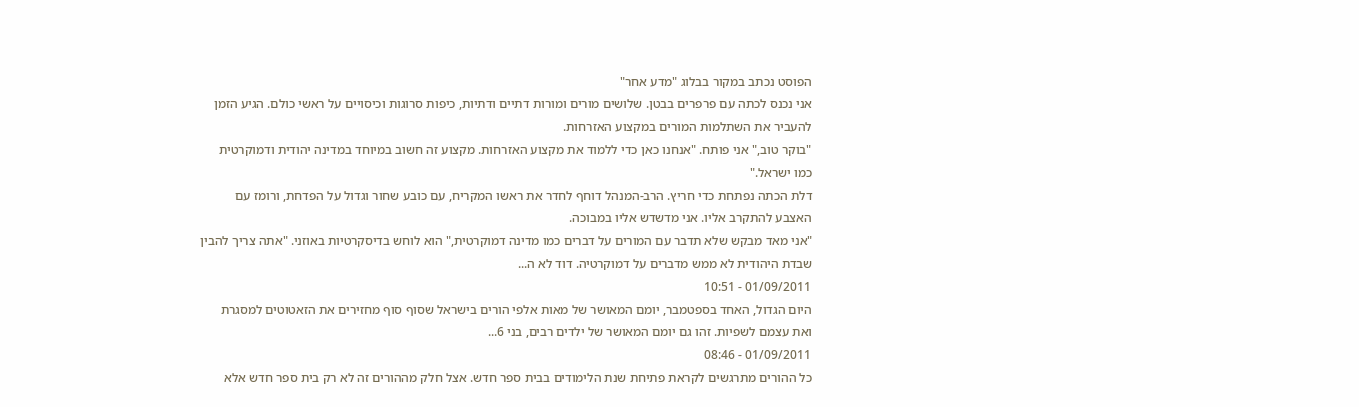הפוסט נכתב במקור בבלוג "מדע אחר"
אני נכנס לכתה עם פרפרים בבטן. שלושים מורים ומורות דתיים ודתיות, כיפות סרוגות וכיסויים על ראשי כולם. הגיע הזמן להעביר את השתלמות המורים במקצוע האזרחות.
"בוקר טוב," אני פותח. "אנחנו כאן כדי ללמוד את מקצוע האזרחות. מקצוע זה חשוב במיוחד במדינה יהודית ודמוקרטית כמו ישראל."
דלת הכתה נפתחת כדי חריץ. הרב-המנהל דוחף לחדר את ראשו המקריח, עם כובע שחור וגדול על הפדחת, ורומז עם האצבע להתקרב אליו. אני מדשדש אליו במבוכה.
"אני מאד מבקש שלא תדבר עם המורים על דברים כמו מדינה דמוקרטית," הוא לוחש בדיסקרטיות באוזני. "אתה צריך להבין שבדת היהודית לא ממש מדברים על דמוקרטיה. דוד לא ה...
01/09/2011 - 10:51
היום הגדול, האחד בספטמבר, יומם המאושר של מאות אלפי הורים בישראל שסוף סוף מחזירים את הזאטוטים למסגרת ואת עצמם לשפיות. זהו גם יומם המאושר של ילדים רבים, בני 6...
01/09/2011 - 08:46
כל ההורים מתרגשים לקראת פתיחת שנת הלימודים בבית ספר חדש. אצל חלק מההורים זה לא רק בית ספר חדש אלא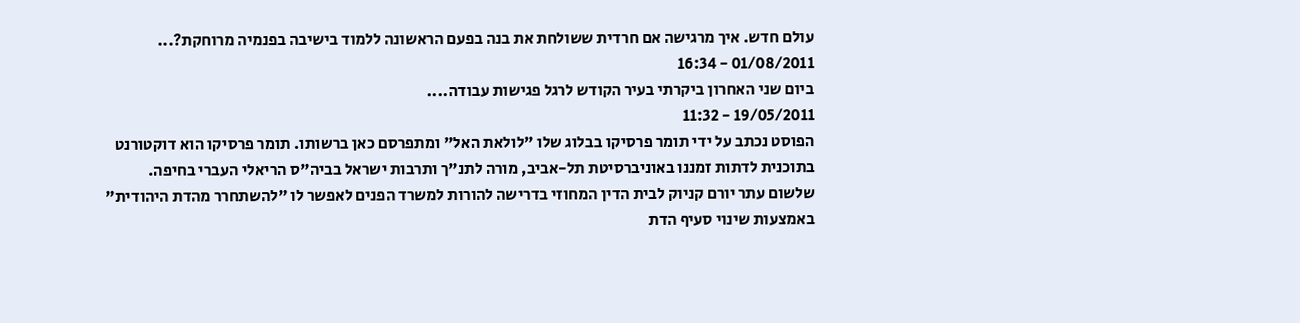עולם חדש. איך מרגישה אם חרדית ששולחת את בנה בפעם הראשונה ללמוד בישיבה בפנמיה מרוחקת?...
01/08/2011 - 16:34
ביום שני האחרון ביקרתי בעיר הקודש לרגל פגישות עבודה....
19/05/2011 - 11:32
הפוסט נכתב על ידי תומר פרסיקו בבלוג שלו "לולאת האל" ומתפרסם כאן ברשותו. תומר פרסיקו הוא דוקטורנט בתוכנית לדתות זמננו באוניברסיטת תל-אביב, מורה לתנ"ך ותרבות ישראל בביה"ס הריאלי העברי בחיפה.
שלשום עתר יורם קניוק לבית הדין המחוזי בדרישה להורות למשרד הפנים לאפשר לו "להשתחרר מהדת היהודית" באמצעות שינוי סעיף הדת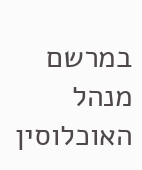במרשם מנהל האוכלוסין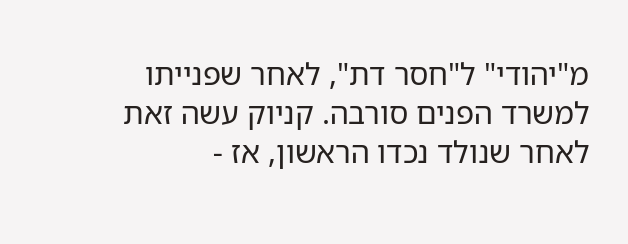מ"יהודי" ל"חסר דת", לאחר שפנייתו למשרד הפנים סורבה. קניוק עשה זאת לאחר שנולד נכדו הראשון, אז -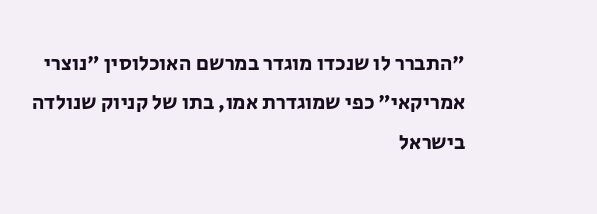"התברר לו שנכדו מוגדר במרשם האוכלוסין "נוצרי אמריקאי" כפי שמוגדרת אמו, בתו של קניוק שנולדה בישראל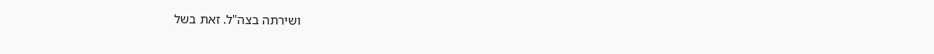ושירתה בצה"ל. זאת בשל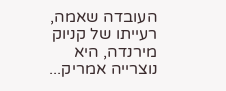העובדה שאמה, רעייתו של קניוק מירנדה, היא נוצרייה אמריק...